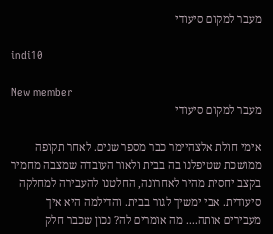מעבר למקום סיעודי

indi10

New member
מעבר למקום סיעודי

אימי חולת אלצהיימר כבר מספר שנים. לאחר תקופה ממושכת שטיפלנו בה בבית ולאור העובדה שמצבה מחמיר בקצב יחסית מהיר לאחרונה, החלטנו להעבירה למחלקה סיעודית. אבי ימשיך לגור בבית. והדילמה היא איך מעבירים אותה.... מה אומרים לה? נכון שכבר חלק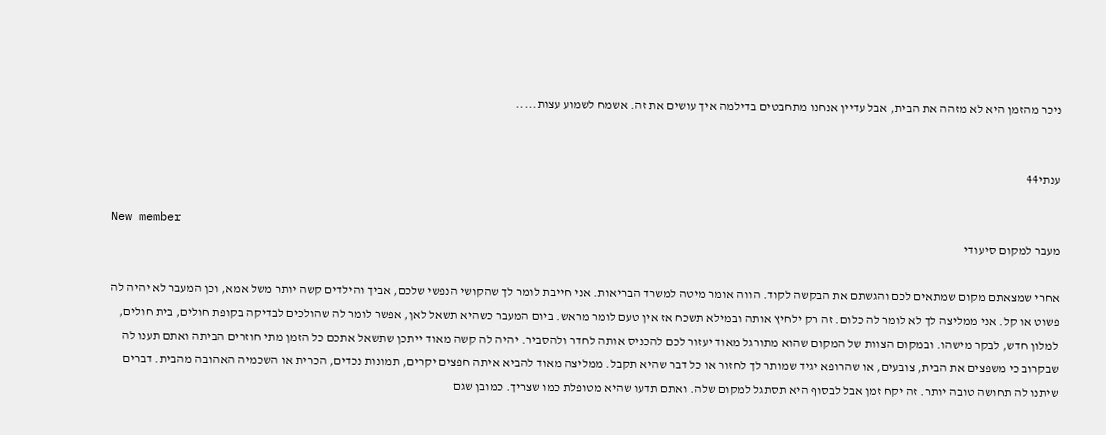ניכר מהזמן היא לא מזהה את הבית, אבל עדיין אנחנו מתחבטים בדילמה איך עושים את זה. אשמח לשמוע עצות.....


ענתי44

New member
מעבר למקום סיעודי

אחרי שמצאתם מקום שמתאים לכם והגשתם את הבקשה לקוד. הווה אומר מיטה למשרד הבריאות. אני חייבת לומר לך שהקושי הנפשי שלכם, אביך והילדים קשה יותר משל אמא, וכן המעבר לא יהיה לה פשוט או קל. אני ממליצה לך לא לומר לה כלום. זה רק ילחיץ אותה ובמילא תשכח אז אין טעם לומר מראש. ביום המעבר כשהיא תשאל לאן, אפשר לומר לה שהולכים לבדיקה בקופת חולים, בית חולים, למלון חדש, לבקר מישהו. ובמקום הצוות של המקום שהוא מתורגל מאוד יעזור לכם להכניס אותה לחדר ולהסביר. יהיה לה קשה מאוד ייתכן שתשאל אתכם כל הזמן מתי חוזרים הביתה ואתם תענו לה שבקרוב כי משפצים את הבית, צובעים, או שהרופא יגיד שמותר לך לחזור או כל דבר שהיא תקבל. ממליצה מאוד להביא איתה חפצים יקרים, תמונות נכדים, הכרית או השכמיה האהובה מהבית. דברים שיתנו לה תחושה טובה יותר. זה יקח זמן אבל לבסוף היא תסתגל למקום שלה. ואתם תדעו שהיא מטופלת כמו שצריך. כמובן שגם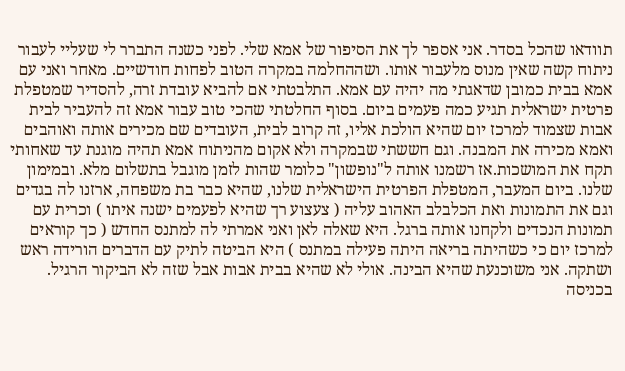תוודאו שהכל בסדר. אני אספר לך את הסיפור של אמא שלי. לפני כשנה התברר לי שעליי לעבור ניתוח קשה שאין מנוס מלעבור אותו. ושההחלמה במקרה הטוב לפחות חודשיים. מאחר ואני עם אמא בבית כמובן שדאגתי מה יהיה עם אמא. התלבטתי אם להביא עובדת זרה, להסדיר שמטפלת פרטית ישראלית תגיע כמה פעמים ביום. בסוף החלטתי שהכי טוב עבור אמא זה להעביר לבית אבות שצמוד למרכז יום שהיא הולכת אליו, זה קרוב לבית, העובדים שם מכירים אותה ואוהבים ואמא מכירה את המבנה. וגם חששתי שבמקרה ולא אקום מהניתוח אמא תהיה מוגנת עד שאחותי תקח את המושכות.אז רשמנו אותה ל"נופשון" כלומר שהות לזמן מוגבל בתשלום מלא. ובמימון שלנו. ביום המעבר, המטפלת הפרטית הישראלית שלנו, שהיא כבר בת משפחה, ארזנו לה בגדים וגם את התמונות ואת הכלבלב האהוב עליה ( צעצוע רך שהיא לפעמים ישנה איתו ) וכרית עם תמונות הנכדים ולקחנו אותה ברגל. היא שאלה לאן ואני אמרתי לה למתנס החדש ( כך קוראים למרכז יום כי כשהיתה בריאה היתה פעילה במתנס ) היא הביטה לתיק עם הדברים הורידה ראש ושתקה. אני משוכנעת שהיא הבינה. אולי לא שהיא בבית אבות אבל שזה לא הביקור הרגיל. בכניסה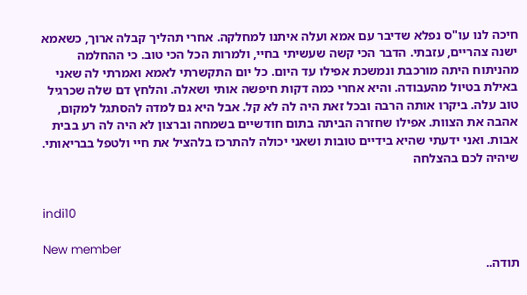חיכה לנו עו"ס נפלא שדיבר עם אמא ועלה איתנו למחלקה. אחרי תהליך קבלה ארוך, כשאמא ישנה צהריים, עזבתי. הדבר הכי קשה שעשיתי בחיי, ולמרות הכל הכי טוב. כי ההחלמה מהניתוח היתה מורכבת ונמשכת אפילו עד היום. כל יום התקשרתי לאמא ואמרתי לה שאני באילת בטיול מהעבודה. והיא אחרי כמה דקות חיפשה אותי ושאלה. והלחץ דם שלה שכרגיל טוב עלה. ביקרו אותה הרבה ובכל זאת היה לה לא קל. אבל היא גם למדה להסתגל למקום, אהבה את הצוות. אפילו שחזרה הביתה בתום חודשיים בשמחה וברצון לא היה לה רע בבית אבות. ואני ידעתי שהיא בידיים טובות ושאני יכולה להתרכז בלהציל את חיי ולטפל בבריאותי. שיהיה לכם בהצלחה


indi10

New member
תודה..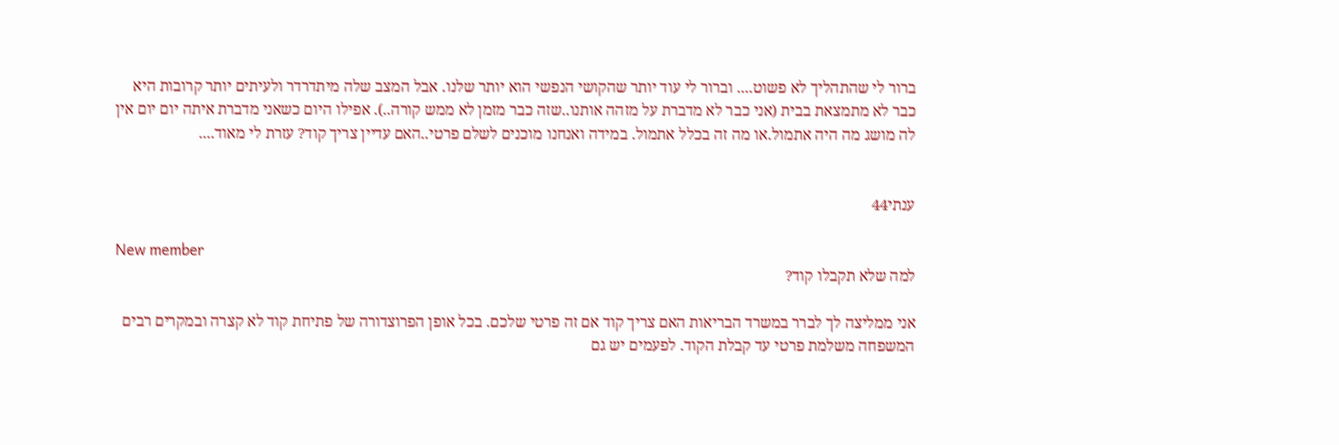ברור לי שהתהליך לא פשוט.... וברור לי עוד יותר שהקושי הנפשי הוא יותר שלנו. אבל המצב שלה מיתדרדר ולעיתים יותר קרובות היא כבר לא מתמצאת בבית (אני כבר לא מדברת על מזהה אותנו..שזה כבר מזמן לא ממש קורה..). אפילו היום כשאני מדברת איתה יום יום אין לה מושג מה היה אתמול.או מה זה בכלל אתמול. במידה ואנחנו מוכנים לשלם פרטי..האם עדיין צריך קוד? עזרת לי מאוד....


ענתי44

New member
למה שלא תקבלו קוד?

אני ממליצה לך לברר במשרד הבריאות האם צריך קוד אם זה פרטי שלכם. בכל אופן הפרוצדורה של פתיחת קוד לא קצרה ובמקרים רבים המשפחה משלמת פרטי עד קבלת הקוד. לפעמים יש גם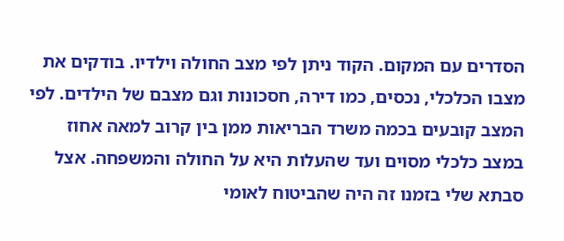הסדרים עם המקום. הקוד ניתן לפי מצב החולה וילדיו. בודקים את מצבו הכלכלי, נכסים, כמו דירה, חסכונות וגם מצבם של הילדים. לפי המצב קובעים בכמה משרד הבריאות ממן בין קרוב למאה אחוז במצב כלכלי מסוים ועד שהעלות היא על החולה והמשפחה. אצל סבתא שלי בזמנו זה היה שהביטוח לאומי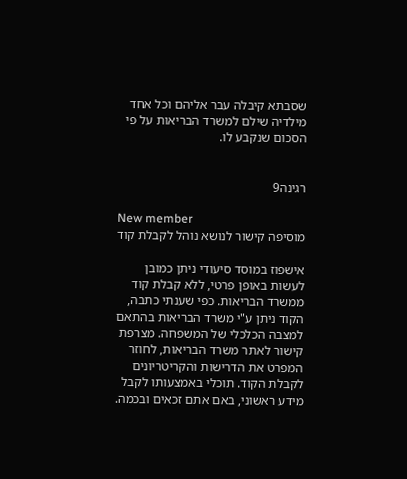שסבתא קיבלה עבר אליהם וכל אחד מילדיה שילם למשרד הבריאות על פי הסכום שנקבע לו.


רגינה9

New member
מוסיפה קישור לנושא נוהל לקבלת קוד

אישפוז במוסד סיעודי ניתן כמובן לעשות באופן פרטי, ללא קבלת קוד ממשרד הבריאות. כפי שענתי כתבה, הקוד ניתן ע"י משרד הבריאות בהתאם למצבה הכלכלי של המשפחה. מצרפת קישור לאתר משרד הבריאות, לחוזר המפרט את הדרישות והקריטריונים לקבלת הקוד. תוכלי באמצעותו לקבל מידע ראשוני, באם אתם זכאים ובכמה.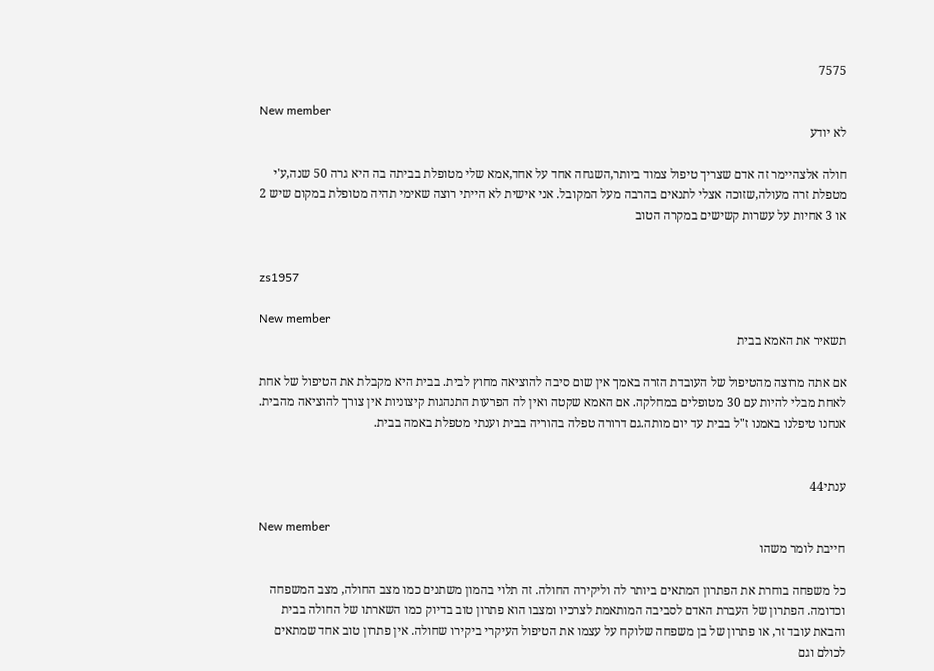7575

New member
לא יודע

חולה אלצהיימר זה אדם שצריך טיפול צמוד ביותר,השגחה אחד על אחד,אמא שלי מטופלת בביתה בה היא גרה 50 שנה,ע'י מטפלת זרה מעולה,שזוכה אצלי לתנאים בהרבה מעל המקובל. אני אישית לא הייתי רוצה שאימי תהיה מטופלת במקום שיש 2 או 3 אחיות על עשרות קשישים במקרה הטוב


zs1957

New member
תשאיר את האמא בבית

אם אתה מרוצה מהטיפול של העובדת הזרה באמך אין שום סיבה להוציאה מחוץ לבית. בבית היא מקבלת את הטיפול של אחת לאחת מבלי להיות עם 30 מטופלים במחלקה. אם האמא שקטה ואין לה הפרעות התנהגות קיצוניות אין צורך להוציאה מהבית. אנחנו טיפלנו באמנו ז"ל בבית עד יום מותה.גם דרורה טפלה בהוריה בבית וענתי מטפלת באמה בבית.


ענתי44

New member
חייבת לומר משהו

כל משפחה בוחרת את הפתרון המתאים ביותר לה וליקירה החולה. זה תלוי בהמון משתנים כמו מצב החולה, מצב המשפחה וכדומה. הפתרון של העברת האדם לסביבה המותאמת לצרכיו ומצבו הוא פתרון טוב בדיוק כמו השארתו של החולה בבית והבאת עובד זר, או פתרון של בן משפחה שלוקח על עצמו את הטיפול העיקרי ביקירו שחולה. אין פתרון טוב אחד שמתאים לכולם וגם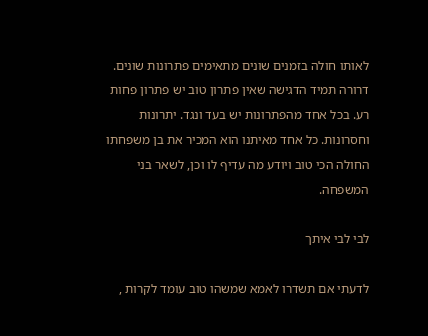לאותו חולה בזמנים שונים מתאימים פתרונות שונים. דרורה תמיד הדגישה שאין פתרון טוב יש פתרון פחות רע. בכל אחד מהפתרונות יש בעד ונגד. יתרונות וחסרונות. כל אחד מאיתנו הוא המכיר את בן משפחתו החולה הכי טוב ויודע מה עדיף לו וכן, לשאר בני המשפחה.

לבי לבי איתך

לדעתי אם תשדרו לאמא שמשהו טוב עומד לקרות ,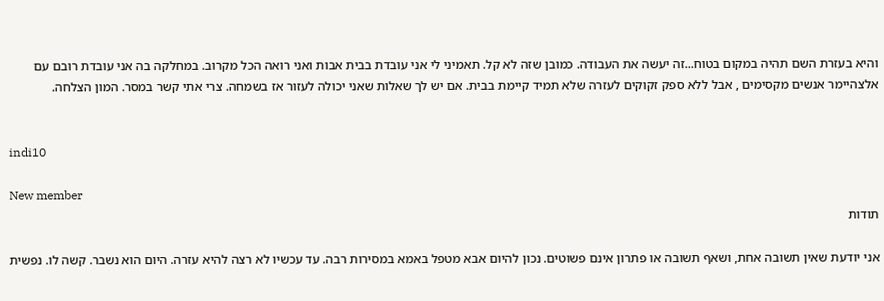והיא בעזרת השם תהיה במקום בטוח...זה יעשה את העבודה. כמובן שזה לא קל. תאמיני לי אני עובדת בבית אבות ואני רואה הכל מקרוב. במחלקה בה אני עובדת רובם עם אלצהיימר אנשים מקסימים , אבל ללא ספק זקוקים לעזרה שלא תמיד קיימת בבית. אם יש לך שאלות שאני יכולה לעזור אז בשמחה. צרי אתי קשר במסר. המון הצלחה.


indi10

New member
תודות

אני יודעת שאין תשובה אחת, ושאף תשובה או פתרון אינם פשוטים. נכון להיום אבא מטפל באמא במסירות רבה. עד עכשיו לא רצה להיא עזרה. היום הוא נשבר. קשה לו. נפשית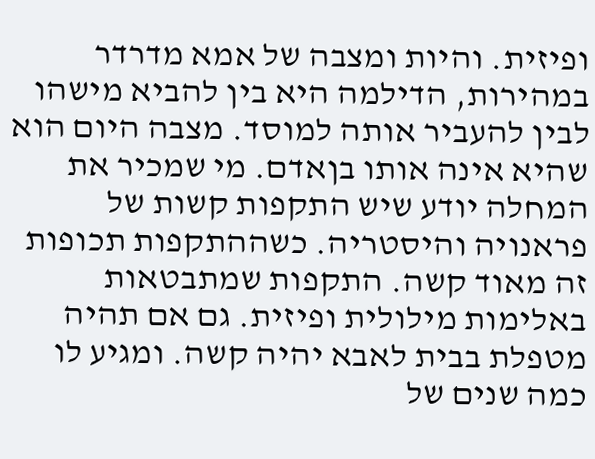ופיזית. והיות ומצבה של אמא מדרדר במהירות, הדילמה היא בין להביא מישהו לבין להעביר אותה למוסד. מצבה היום הוא שהיא אינה אותו בןאדם. מי שמכיר את המחלה יודע שיש התקפות קשות של פראנויה והיסטריה. כשההתקפות תכופות זה מאוד קשה. התקפות שמתבטאות באלימות מילולית ופיזית. גם אם תהיה מטפלת בבית לאבא יהיה קשה. ומגיע לו כמה שנים של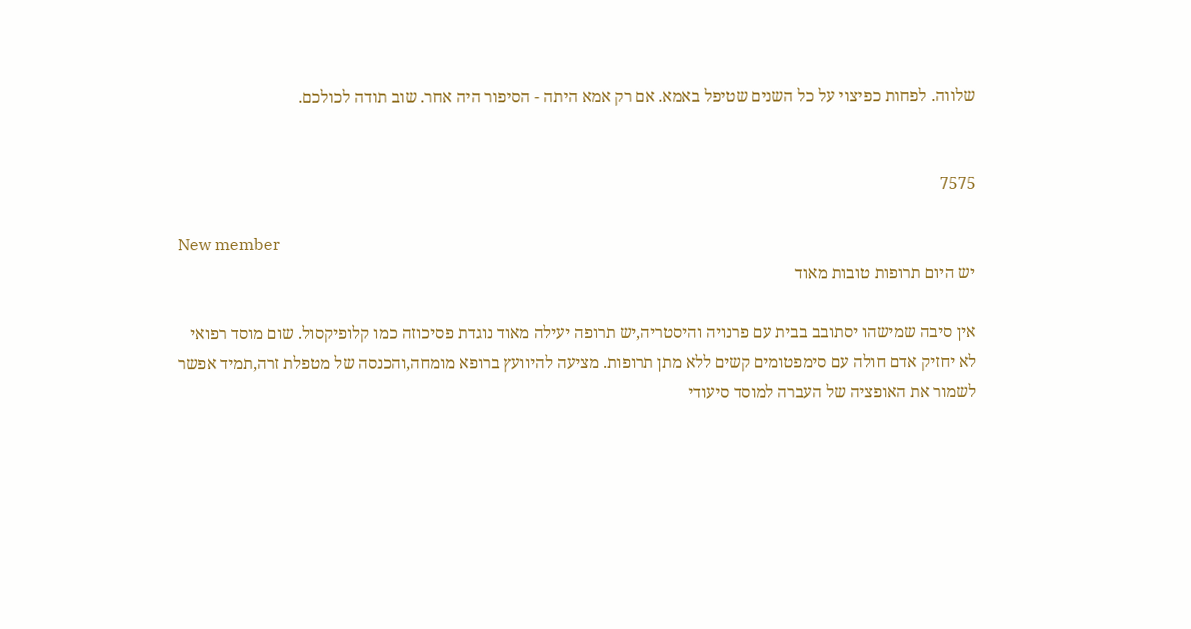שלווה. לפחות כפיצוי על כל השנים שטיפל באמא. אם רק אמא היתה - הסיפור היה אחר. שוב תודה לכולכם.


7575

New member
יש היום תרופות טובות מאוד

אין סיבה שמישהו יסתובב בבית עם פרנויה והיסטריה,יש תרופה יעילה מאוד נוגדת פסיכוזה כמו קלופיקסול. שום מוסד רפואי לא יחזיק אדם חולה עם סימפטומים קשים ללא מתן תרופות. מציעה להיוועץ ברופא מומחה,והכנסה של מטפלת זרה,תמיד אפשר לשמור את האופציה של העברה למוסד סיעודי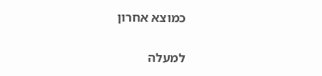כמוצא אחרון

למעלה